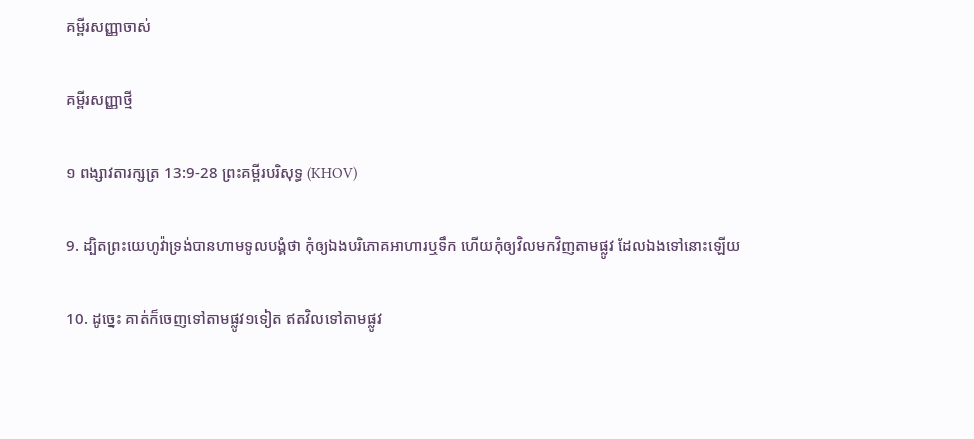គម្ពីរសញ្ញាចាស់

គម្ពីរសញ្ញាថ្មី

១ ពង្សាវតារក្សត្រ 13:9-28 ព្រះគម្ពីរបរិសុទ្ធ (KHOV)

9. ដ្បិតព្រះ‌យេហូវ៉ាទ្រង់បានហាមទូល‌បង្គំថា កុំឲ្យឯងបរិភោគអាហារឬទឹក ហើយកុំឲ្យវិលមកវិញតាមផ្លូវ ដែលឯងទៅនោះឡើយ

10. ដូច្នេះ គាត់ក៏ចេញទៅតាមផ្លូវ១ទៀត ឥតវិលទៅតាមផ្លូវ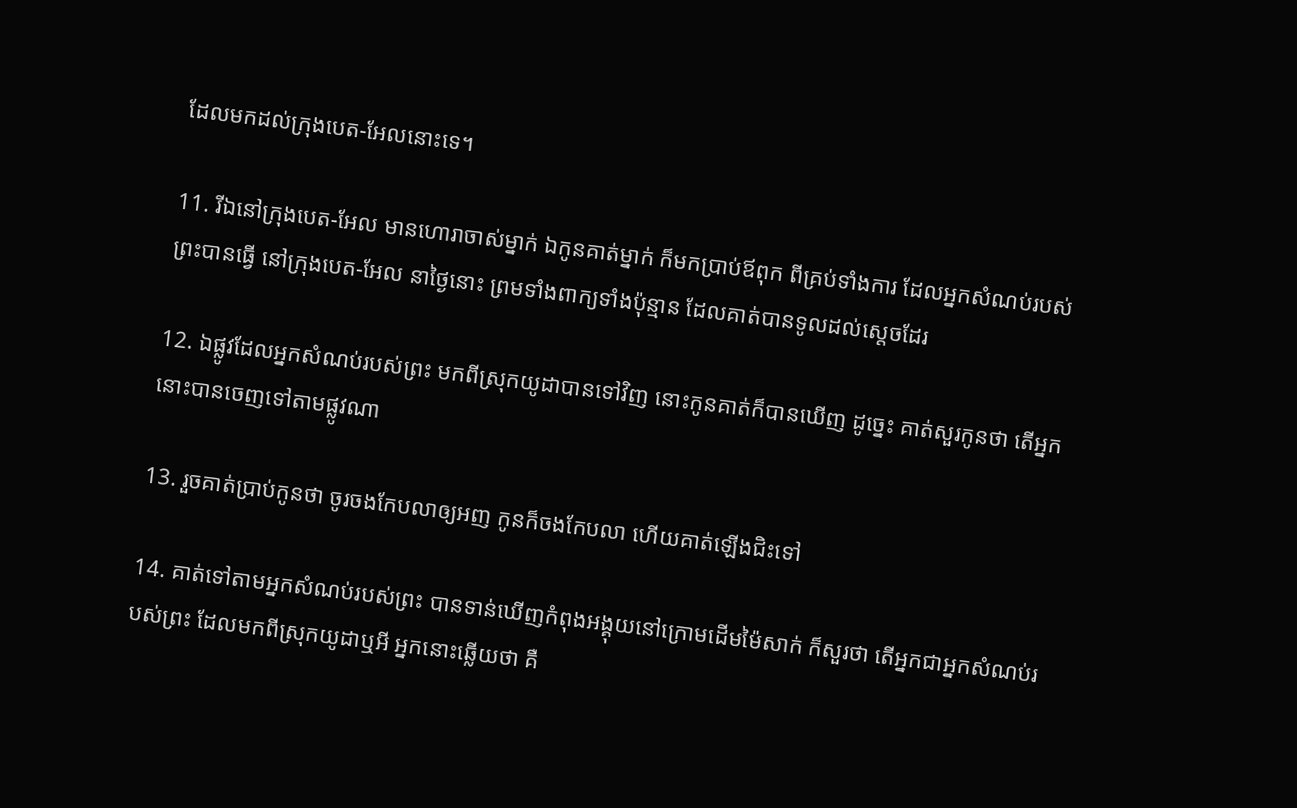ដែលមកដល់ក្រុងបេត-អែលនោះទេ។

11. រីឯនៅក្រុងបេត-អែល មានហោរាចាស់ម្នាក់ ឯកូនគាត់ម្នាក់ ក៏មកប្រាប់ឪពុក ពីគ្រប់ទាំងការ ដែលអ្នកសំណប់របស់ព្រះបានធ្វើ នៅក្រុងបេត-អែល នាថ្ងៃនោះ ព្រមទាំងពាក្យទាំងប៉ុន្មាន ដែលគាត់បានទូលដល់ស្តេចដែរ

12. ឯផ្លូវដែលអ្នកសំណប់របស់ព្រះ មកពីស្រុកយូដាបានទៅវិញ នោះកូនគាត់ក៏បានឃើញ ដូច្នេះ គាត់សួរកូនថា តើអ្នកនោះបានចេញទៅតាមផ្លូវណា

13. រួចគាត់ប្រាប់កូនថា ចូរចងកែបលាឲ្យអញ កូនក៏ចងកែបលា ហើយគាត់ឡើងជិះទៅ

14. គាត់ទៅតាមអ្នកសំណប់របស់ព្រះ បានទាន់ឃើញកំពុងអង្គុយនៅក្រោមដើមម៉ៃសាក់ ក៏សួរថា តើអ្នកជាអ្នកសំណប់របស់ព្រះ ដែលមកពីស្រុកយូដាឬអី អ្នកនោះឆ្លើយថា គឺ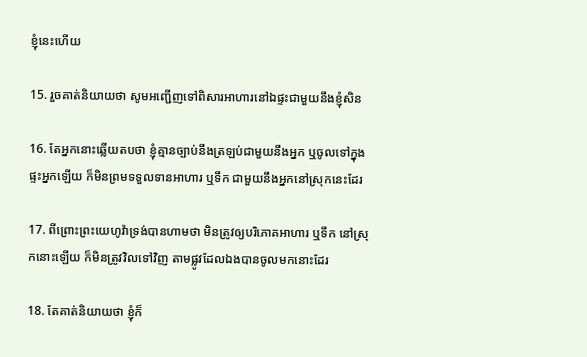ខ្ញុំនេះហើយ

15. រួចគាត់និយាយថា សូមអញ្ជើញទៅពិសារអាហារនៅឯផ្ទះជាមួយនឹងខ្ញុំសិន

16. តែអ្នកនោះឆ្លើយតបថា ខ្ញុំគ្មានច្បាប់នឹងត្រឡប់ជាមួយនឹងអ្នក ឬចូលទៅក្នុងផ្ទះអ្នកឡើយ ក៏មិនព្រមទទួលទានអាហារ ឬទឹក ជាមួយនឹងអ្នកនៅស្រុកនេះដែរ

17. ពីព្រោះព្រះ‌យេហូវ៉ាទ្រង់បានហាមថា មិនត្រូវឲ្យបរិភោគអាហារ ឬទឹក នៅស្រុកនោះឡើយ ក៏មិនត្រូវវិលទៅវិញ តាមផ្លូវដែលឯងបានចូលមកនោះដែរ

18. តែគាត់និយាយថា ខ្ញុំក៏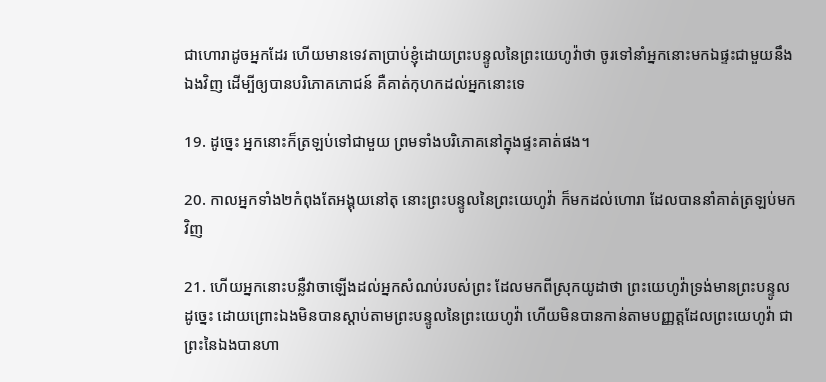ជាហោរាដូចអ្នកដែរ ហើយមានទេវតាប្រាប់ខ្ញុំដោយព្រះ‌បន្ទូលនៃព្រះ‌យេហូវ៉ាថា ចូរទៅនាំអ្នកនោះមកឯផ្ទះជាមួយនឹងឯងវិញ ដើម្បីឲ្យបានបរិភោគភោជន៍ គឺគាត់កុហកដល់អ្នកនោះទេ

19. ដូច្នេះ អ្នកនោះក៏ត្រឡប់ទៅជាមួយ ព្រមទាំងបរិភោគនៅក្នុងផ្ទះគាត់ផង។

20. កាលអ្នកទាំង២កំពុងតែអង្គុយនៅតុ នោះព្រះ‌បន្ទូលនៃព្រះ‌យេហូវ៉ា ក៏មកដល់ហោរា ដែលបាននាំគាត់ត្រឡប់មកវិញ

21. ហើយអ្នកនោះបន្លឺវាចាឡើងដល់អ្នកសំណប់របស់ព្រះ ដែលមកពីស្រុកយូដាថា ព្រះ‌យេហូវ៉ាទ្រង់មានព្រះ‌បន្ទូលដូច្នេះ ដោយព្រោះឯងមិនបានស្តាប់តាមព្រះ‌បន្ទូលនៃព្រះ‌យេហូវ៉ា ហើយមិនបានកាន់តាមបញ្ញត្តដែលព្រះ‌យេហូវ៉ា ជាព្រះនៃឯងបានហា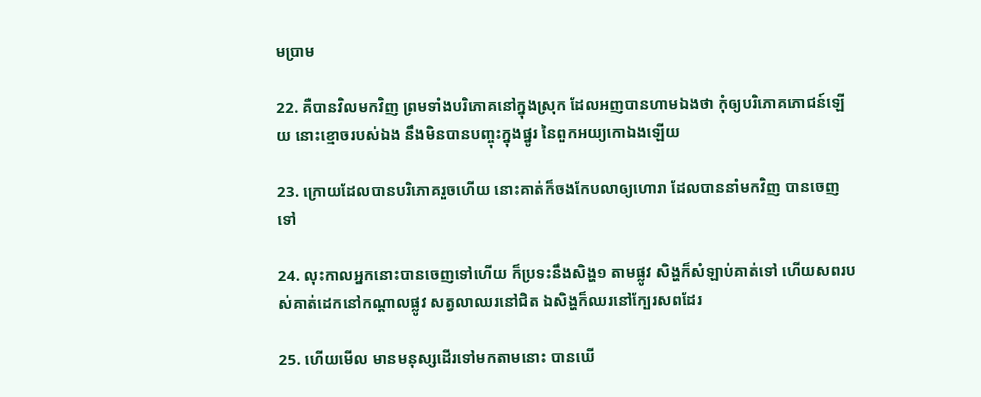ម‌ប្រាម

22. គឺបានវិលមកវិញ ព្រមទាំងបរិភោគនៅក្នុងស្រុក ដែលអញបានហាមឯងថា កុំឲ្យបរិភោគភោជន៍ឡើយ នោះខ្មោចរបស់ឯង នឹងមិនបានបញ្ចុះក្នុងផ្នូរ នៃពួកអយ្យកោឯងឡើយ

23. ក្រោយដែលបានបរិភោគរួចហើយ នោះគាត់ក៏ចងកែបលាឲ្យហោរា ដែលបាននាំមកវិញ បានចេញទៅ

24. លុះកាលអ្នកនោះបានចេញទៅហើយ ក៏ប្រទះនឹងសិង្ហ១ តាមផ្លូវ សិង្ហក៏សំឡាប់គាត់ទៅ ហើយសពរបស់គាត់ដេកនៅកណ្តាលផ្លូវ សត្វលាឈរនៅជិត ឯសិង្ហក៏ឈរនៅក្បែរសពដែរ

25. ហើយមើល មានមនុស្សដើរទៅមកតាមនោះ បានឃើ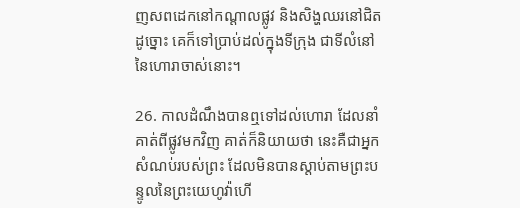ញសពដេកនៅកណ្តាលផ្លូវ និងសិង្ហឈរនៅជិតដូច្នោះ គេក៏ទៅប្រាប់ដល់ក្នុងទីក្រុង ជាទីលំនៅនៃហោរាចាស់នោះ។

26. កាលដំណឹងបានឮទៅដល់ហោរា ដែលនាំគាត់ពីផ្លូវមកវិញ គាត់ក៏និយាយថា នេះគឺជាអ្នកសំណប់របស់ព្រះ ដែលមិនបានស្តាប់តាមព្រះ‌បន្ទូលនៃព្រះ‌យេហូវ៉ាហើ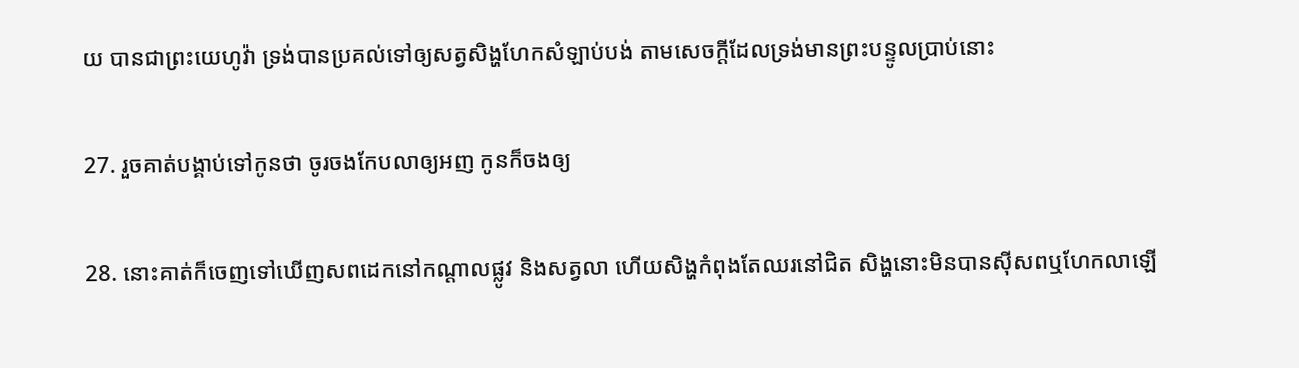យ បានជាព្រះ‌យេហូវ៉ា ទ្រង់បានប្រគល់ទៅឲ្យសត្វសិង្ហហែកសំឡាប់បង់ តាមសេចក្តីដែលទ្រង់មានព្រះ‌បន្ទូលប្រាប់នោះ

27. រួចគាត់បង្គាប់ទៅកូនថា ចូរចងកែបលាឲ្យអញ កូនក៏ចងឲ្យ

28. នោះគាត់ក៏ចេញទៅឃើញសពដេកនៅកណ្តាលផ្លូវ និងសត្វលា ហើយសិង្ហកំពុងតែឈរនៅជិត សិង្ហនោះមិនបានស៊ីសពឬហែកលាឡើ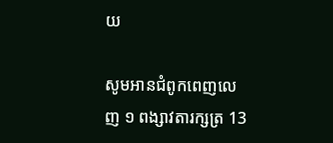យ

សូមអានជំពូកពេញលេញ ១ ពង្សាវតារក្សត្រ 13